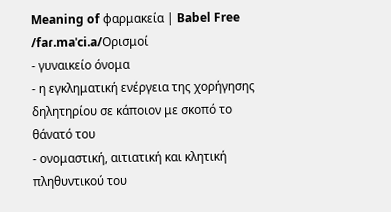Meaning of φαρμακεία | Babel Free
/faɾ.maˈci.a/Ορισμοί
- γυναικείο όνομα
- η εγκληματική ενέργεια της χορήγησης δηλητηρίου σε κάποιον με σκοπό το θάνατό του
- ονομαστική, αιτιατική και κλητική πληθυντικού του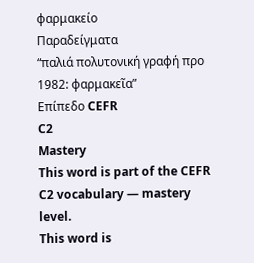φαρμακείο
Παραδείγματα
“παλιά πολυτονική γραφή προ 1982: φαρμακεῖα”
Επίπεδο CEFR
C2
Mastery
This word is part of the CEFR C2 vocabulary — mastery level.
This word is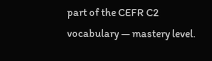part of the CEFR C2 vocabulary — mastery level.